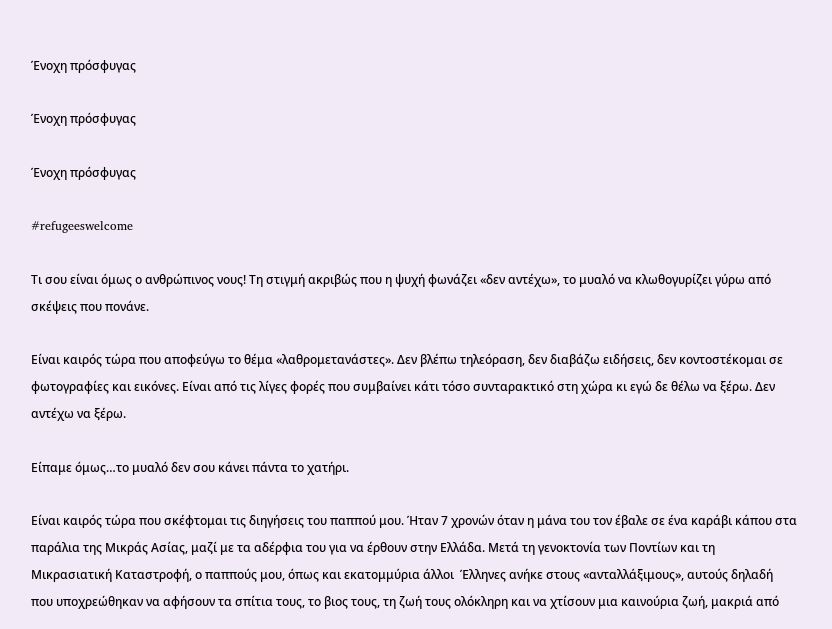Ένοχη πρόσφυγας

Ένοχη πρόσφυγας

Ένοχη πρόσφυγας

#refugeeswelcome

Τι σου είναι όμως ο ανθρώπινος νους! Τη στιγμή ακριβώς που η ψυχή φωνάζει «δεν αντέχω», το μυαλό να κλωθογυρίζει γύρω από σκέψεις που πονάνε.

Είναι καιρός τώρα που αποφεύγω το θέμα «λαθρομετανάστες». Δεν βλέπω τηλεόραση, δεν διαβάζω ειδήσεις, δεν κοντοστέκομαι σε φωτογραφίες και εικόνες. Είναι από τις λίγες φορές που συμβαίνει κάτι τόσο συνταρακτικό στη χώρα κι εγώ δε θέλω να ξέρω. Δεν αντέχω να ξέρω.

Είπαμε όμως…το μυαλό δεν σου κάνει πάντα το χατήρι.

Είναι καιρός τώρα που σκέφτομαι τις διηγήσεις του παππού μου. Ήταν 7 χρονών όταν η μάνα του τον έβαλε σε ένα καράβι κάπου στα παράλια της Μικράς Ασίας, μαζί με τα αδέρφια του για να έρθουν στην Ελλάδα. Μετά τη γενοκτονία των Ποντίων και τη Μικρασιατική Καταστροφή, ο παππούς μου, όπως και εκατομμύρια άλλοι  Έλληνες ανήκε στους «ανταλλάξιμους», αυτούς δηλαδή που υποχρεώθηκαν να αφήσουν τα σπίτια τους, το βιος τους, τη ζωή τους ολόκληρη και να χτίσουν μια καινούρια ζωή, μακριά από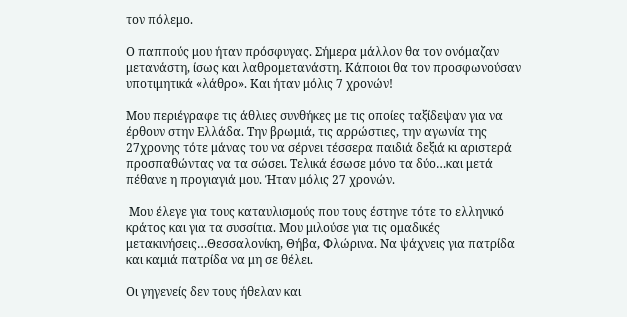τον πόλεμο.

Ο παππούς μου ήταν πρόσφυγας. Σήμερα μάλλον θα τον ονόμαζαν μετανάστη, ίσως και λαθρομετανάστη. Κάποιοι θα τον προσφωνούσαν υποτιμητικά «λάθρο». Και ήταν μόλις 7 χρονών!

Μου περιέγραφε τις άθλιες συνθήκες με τις οποίες ταξίδεψαν για να έρθουν στην Ελλάδα. Την βρωμιά, τις αρρώστιες, την αγωνία της 27χρονης τότε μάνας του να σέρνει τέσσερα παιδιά δεξιά κι αριστερά προσπαθώντας να τα σώσει. Τελικά έσωσε μόνο τα δύο…και μετά πέθανε η προγιαγιά μου. Ήταν μόλις 27 χρονών.

 Μου έλεγε για τους καταυλισμούς που τους έστηνε τότε το ελληνικό κράτος και για τα συσσίτια. Μου μιλούσε για τις ομαδικές μετακινήσεις…Θεσσαλονίκη, Θήβα, Φλώρινα. Να ψάχνεις για πατρίδα και καμιά πατρίδα να μη σε θέλει.

Οι γηγενείς δεν τους ήθελαν και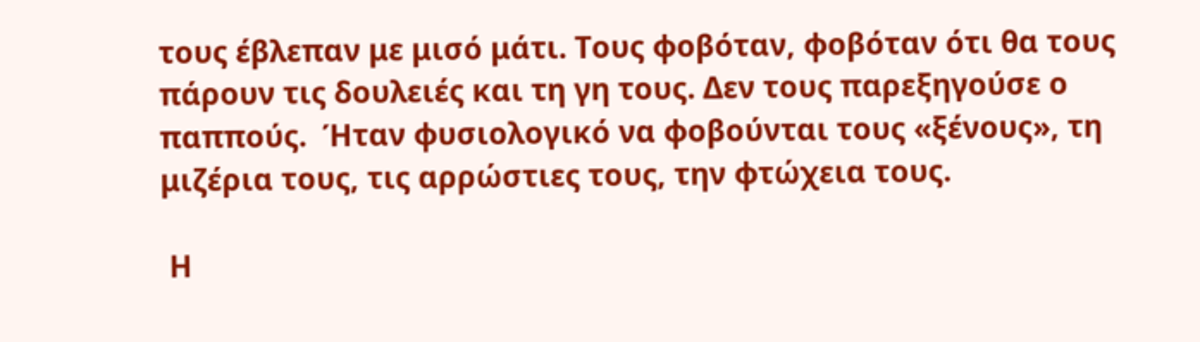τους έβλεπαν με μισό μάτι. Τους φοβόταν, φοβόταν ότι θα τους πάρουν τις δουλειές και τη γη τους. Δεν τους παρεξηγούσε ο παππούς.  Ήταν φυσιολογικό να φοβούνται τους «ξένους», τη μιζέρια τους, τις αρρώστιες τους, την φτώχεια τους.

 Η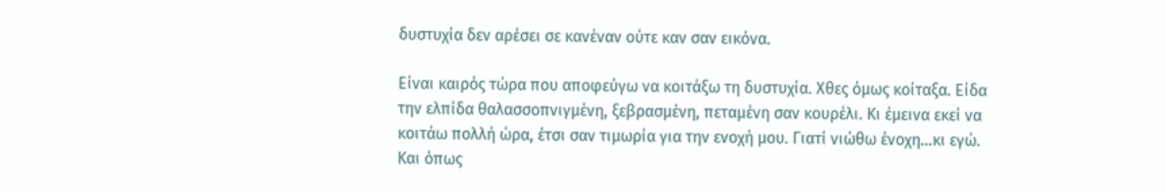δυστυχία δεν αρέσει σε κανέναν ούτε καν σαν εικόνα.

Είναι καιρός τώρα που αποφεύγω να κοιτάξω τη δυστυχία. Χθες όμως κοίταξα. Είδα την ελπίδα θαλασσοπνιγμένη, ξεβρασμένη, πεταμένη σαν κουρέλι. Κι έμεινα εκεί να κοιτάω πολλή ώρα, έτσι σαν τιμωρία για την ενοχή μου. Γιατί νιώθω ένοχη…κι εγώ. Και όπως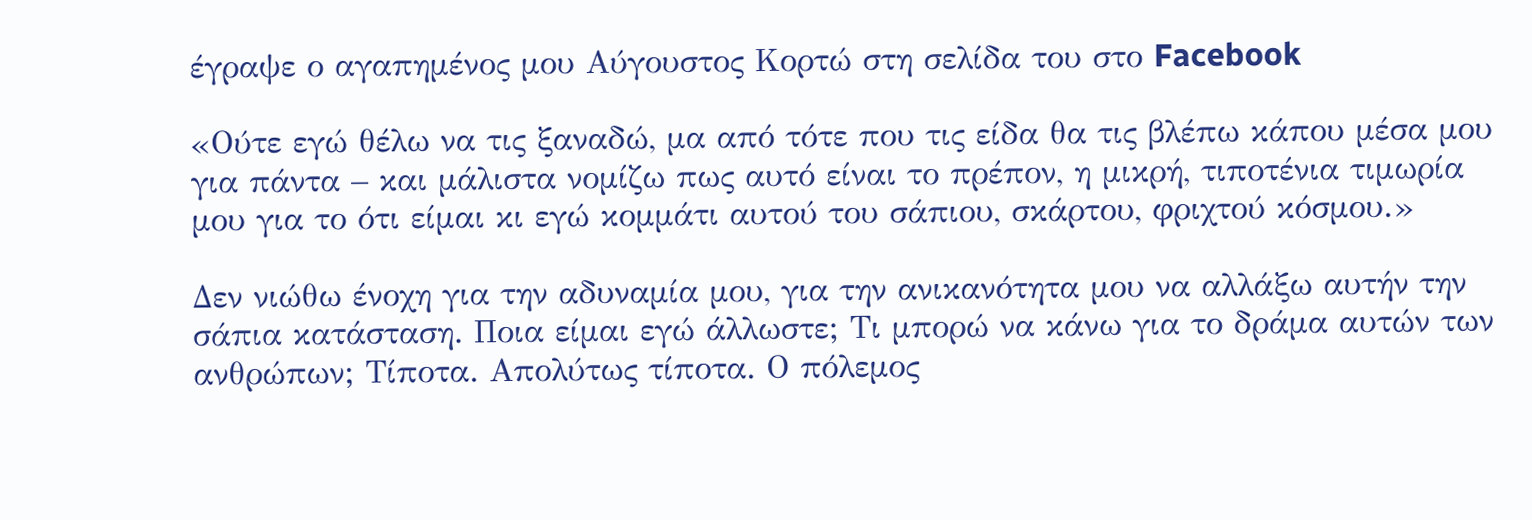έγραψε ο αγαπημένος μου Αύγουστος Κορτώ στη σελίδα του στο Facebook

«Ούτε εγώ θέλω να τις ξαναδώ, μα από τότε που τις είδα θα τις βλέπω κάπου μέσα μου για πάντα – και μάλιστα νομίζω πως αυτό είναι το πρέπον, η μικρή, τιποτένια τιμωρία μου για το ότι είμαι κι εγώ κομμάτι αυτού του σάπιου, σκάρτου, φριχτού κόσμου.»

Δεν νιώθω ένοχη για την αδυναμία μου, για την ανικανότητα μου να αλλάξω αυτήν την σάπια κατάσταση. Ποια είμαι εγώ άλλωστε; Τι μπορώ να κάνω για το δράμα αυτών των ανθρώπων; Τίποτα. Απολύτως τίποτα. Ο πόλεμος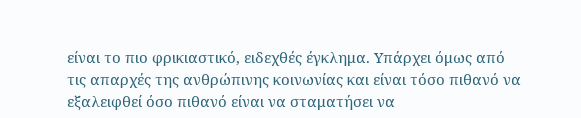είναι το πιο φρικιαστικό, ειδεχθές έγκλημα. Υπάρχει όμως από τις απαρχές της ανθρώπινης κοινωνίας και είναι τόσο πιθανό να εξαλειφθεί όσο πιθανό είναι να σταματήσει να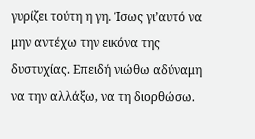γυρίζει τούτη η γη. Ίσως γι’αυτό να μην αντέχω την εικόνα της δυστυχίας. Επειδή νιώθω αδύναμη να την αλλάξω, να τη διορθώσω.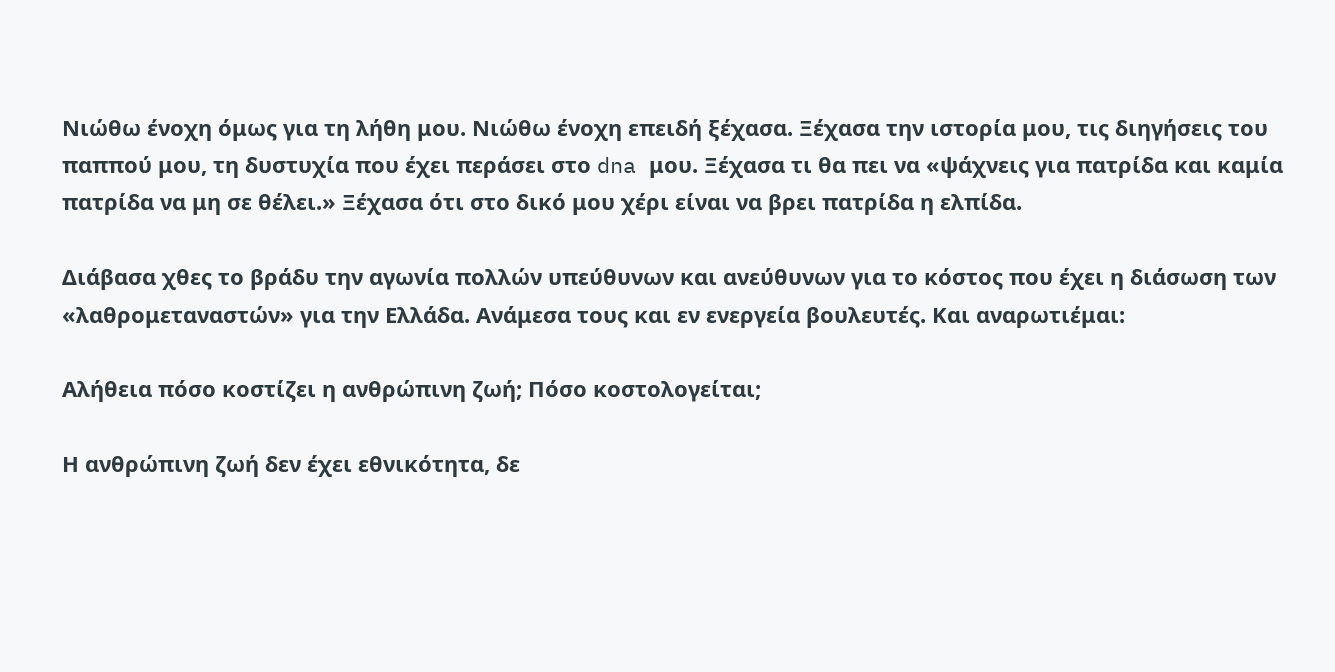Νιώθω ένοχη όμως για τη λήθη μου. Νιώθω ένοχη επειδή ξέχασα. Ξέχασα την ιστορία μου, τις διηγήσεις του παππού μου, τη δυστυχία που έχει περάσει στο dna μου. Ξέχασα τι θα πει να «ψάχνεις για πατρίδα και καμία πατρίδα να μη σε θέλει.» Ξέχασα ότι στο δικό μου χέρι είναι να βρει πατρίδα η ελπίδα.

Διάβασα χθες το βράδυ την αγωνία πολλών υπεύθυνων και ανεύθυνων για το κόστος που έχει η διάσωση των «λαθρομεταναστών» για την Ελλάδα. Ανάμεσα τους και εν ενεργεία βουλευτές. Και αναρωτιέμαι:

Αλήθεια πόσο κοστίζει η ανθρώπινη ζωή; Πόσο κοστολογείται;

Η ανθρώπινη ζωή δεν έχει εθνικότητα, δε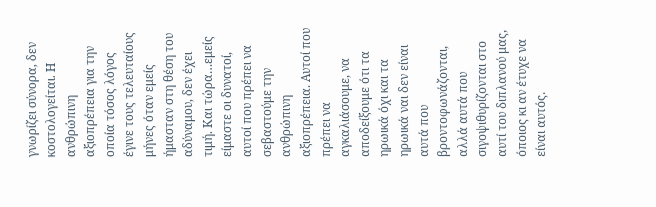γνωρίζει σύνορα, δεν κοστολογείται. Η ανθρώπινη αξιοπρέπεια για την οποία τόσος λόγος έγινε τους τελευταίους μήνες όταν εμείς ήμασταν στη θέση του αδύναμου, δεν έχει τιμή. Και τώρα…εμείς είμαστε οι δυνατοί, αυτοί που πρέπει να σεβαστούμε την ανθρώπινη αξιοπρέπεια. Αυτοί που πρέπει να αγκαλιάσουμε, να αποδείξουμε ότι τα ηρωικά όχι και τα ηρωικά ναι δεν είναι αυτά που βροντοφωνάζονται, αλλά αυτά που σιγοψιθυρίζονται στο αυτί του διπλανού μας, όποιος κι αν έτυχε να είναι αυτός.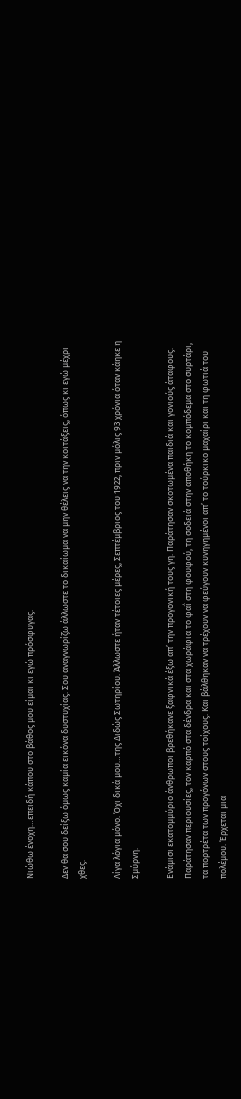Νιώθω ένοχη…επειδή κάπου στο βάθος μου είμαι κι εγώ πρόσφυγας.

Δεν θα σου δείξω όμως καμία εικόνα δυστυχίας. Σου αναγνωρίζω άλλωστε το δικαίωμα να μην θέλεις να την κοιτάξεις, όπως κι εγώ μέχρι χθες.

Λίγα λόγια μόνο. Όχι δικά μου…της Διδώς Σωτηρίου. Άλλωστε ήταν τέτοιες μέρες, Σεπτέμβριος του 1922, πριν μόλις 93 χρόνια όταν κάηκε η Σμύρνη.

Ενάμισι εκατομμύριο άνθρωποι βρεθήκανε ξαφνικά έξω απ’ την προγονική τους γη. Παράτησαν σκοτωμένα παιδιά και γονιούς άταφους. Παράτησαν περιουσίες, τον καρπό στα δένδρα και στα χωράφια το φαΐ στη φουφού, τη σοδειά στην αποθήκη το κομπόδεμα στο συρτάρι, τα πορτρέτα των προγόνων στους τοίχους. Και βάλθηκαν να τρέχουν να φεύγουν κυνηγημένοι απ’ το τούρκικο μαχαίρι και τη φωτιά του πολέμου. Έρχεται μια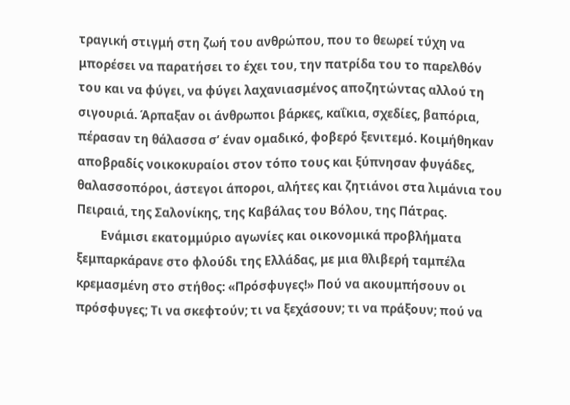τραγική στιγμή στη ζωή του ανθρώπου, που το θεωρεί τύχη να μπορέσει να παρατήσει το έχει του, την πατρίδα του το παρελθόν του και να φύγει, να φύγει λαχανιασμένος αποζητώντας αλλού τη σιγουριά. Άρπαξαν οι άνθρωποι βάρκες, καΐκια, σχεδίες, βαπόρια, πέρασαν τη θάλασσα σ’ έναν ομαδικό, φοβερό ξενιτεμό. Κοιμήθηκαν αποβραδίς νοικοκυραίοι στον τόπο τους και ξύπνησαν φυγάδες, θαλασσοπόροι, άστεγοι άποροι, αλήτες και ζητιάνοι στα λιμάνια του Πειραιά, της Σαλονίκης, της Καβάλας του Βόλου, της Πάτρας.
        Ενάμισι εκατομμύριο αγωνίες και οικονομικά προβλήματα ξεμπαρκάρανε στο φλούδι της Ελλάδας, με μια θλιβερή ταμπέλα κρεμασμένη στο στήθος: «Πρόσφυγες!» Πού να ακουμπήσουν οι πρόσφυγες; Τι να σκεφτούν; τι να ξεχάσουν; τι να πράξουν; πού να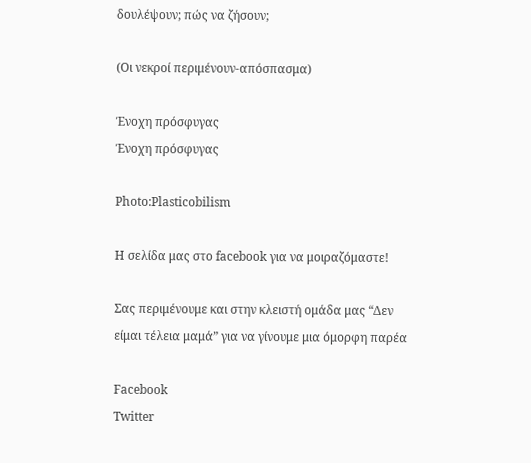δουλέψουν; πώς να ζήσουν;

(Οι νεκροί περιμένουν-απόσπασμα)

Ένοχη πρόσφυγας
Ένοχη πρόσφυγας

Photo:Plasticobilism

Η σελίδα μας στο facebook για να μοιραζόμαστε!

Σας περιμένουμε και στην κλειστή ομάδα μας “Δεν είμαι τέλεια μαμά” για να γίνουμε μια όμορφη παρέα

Facebook
Twitter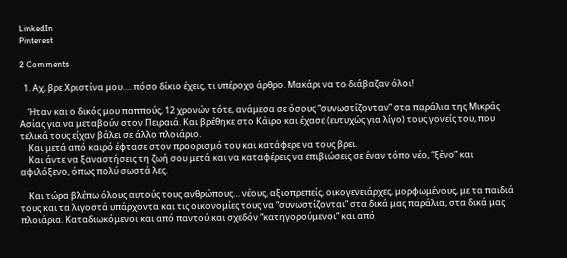LinkedIn
Pinterest

2 Comments

  1. Αχ, βρε Χριστίνα μου…. πόσο δίκιο έχεις, τι υπέροχο άρθρο. Μακάρι να το διάβαζαν όλοι!

    Ήταν και ο δικός μου παππούς, 12 χρονών τότε, ανάμεσα σε όσους “συνωστίζονταν” στα παράλια της Μικράς Ασίας για να μεταβούν στον Πειραιά. Και βρέθηκε στο Κάιρο και έχασε (ευτυχώς για λίγο) τους γονείς του, που τελικά τους είχαν βάλει σε άλλο πλοιάριο.
    Και μετά από καιρό έφτασε στον προορισμό του και κατάφερε να τους βρει.
    Και άντε να ξαναστήσεις τη ζωή σου μετά και να καταφέρεις να επιβιώσεις σε έναν τόπο νέο, “ξένο” και αφιλόξενο, όπως πολύ σωστά λες.

    Και τώρα βλέπω όλους αυτούς τους ανθρώπους… νέους, αξιοπρεπείς, οικογενειάρχες, μορφωμένους, με τα παιδιά τους και τα λιγοστά υπάρχοντα και τις οικονομίες τους να “συνωστίζονται” στα δικά μας παράλια, στα δικά μας πλοιάρια. Καταδιωκόμενοι και από παντού και σχεδόν “κατηγορούμενοι” και από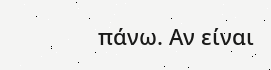πάνω. Αν είναι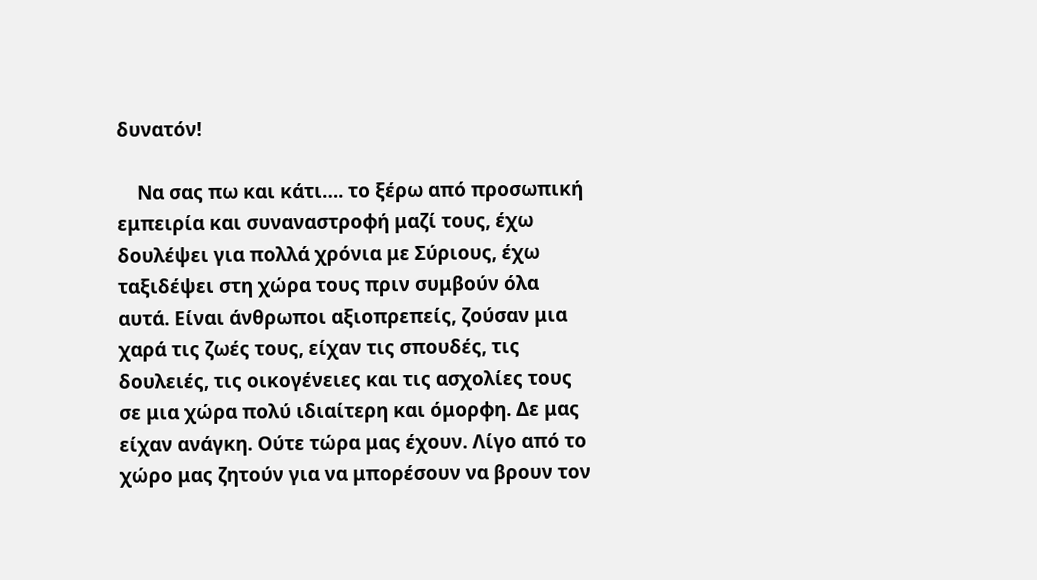δυνατόν!

    Να σας πω και κάτι…. το ξέρω από προσωπική εμπειρία και συναναστροφή μαζί τους, έχω δουλέψει για πολλά χρόνια με Σύριους, έχω ταξιδέψει στη χώρα τους πριν συμβούν όλα αυτά. Είναι άνθρωποι αξιοπρεπείς, ζούσαν μια χαρά τις ζωές τους, είχαν τις σπουδές, τις δουλειές, τις οικογένειες και τις ασχολίες τους σε μια χώρα πολύ ιδιαίτερη και όμορφη. Δε μας είχαν ανάγκη. Ούτε τώρα μας έχουν. Λίγο από το χώρο μας ζητούν για να μπορέσουν να βρουν τον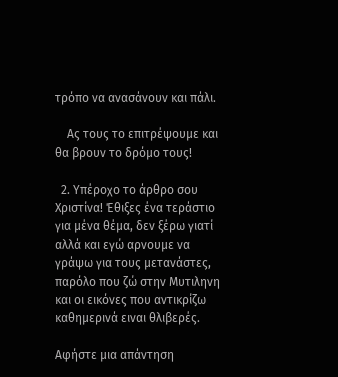τρόπο να ανασάνουν και πάλι.

    Ας τους το επιτρέψουμε και θα βρουν το δρόμο τους!

  2. Υπέροχο το άρθρο σου Χριστίνα! Έθιξες ένα τεράστιο για μένα θέμα, δεν ξέρω γιατί αλλά και εγώ αρνουμε να γράψω για τους μετανάστες, παρόλο που ζώ στην Μυτιληνη και οι εικόνες που αντικρίζω καθημερινά ειναι θλιβερές.

Αφήστε μια απάντηση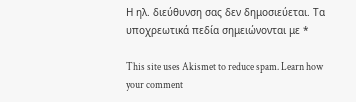Η ηλ. διεύθυνση σας δεν δημοσιεύεται. Τα υποχρεωτικά πεδία σημειώνονται με *

This site uses Akismet to reduce spam. Learn how your comment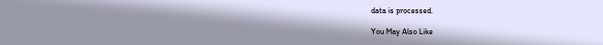data is processed.

You May Also Like